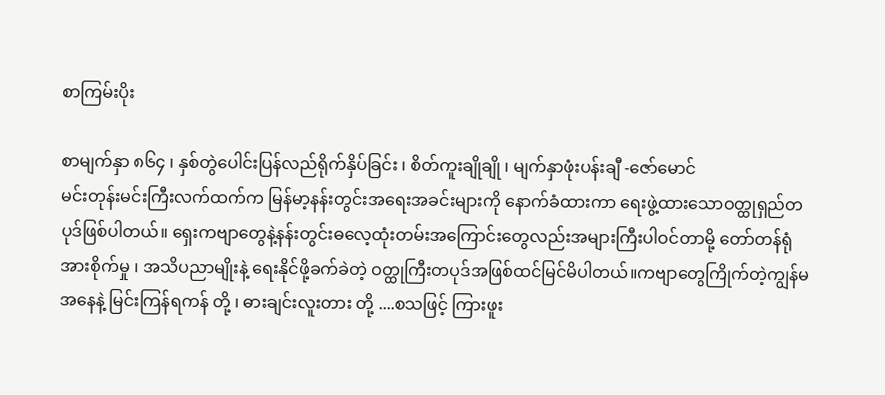စာကြမ်းပိုး

စာမျက်နှာ ၈၆၄ ၊ နှစ်တွဲပေါင်းပြန်လည်ရိုက်နှိပ်ခြင်း ၊ စိတ်ကူးချိုချို ၊ မျက်နှာဖုံးပန်းချီ -ဇော်မောင်
မင်းတုန်းမင်းကြီးလက်ထက်က မြန်မာ့နန်းတွင်းအရေးအခင်းများကို နောက်ခံထားကာ ရေးဖွဲ့ထားသောဝတ္ထုရှည်တပုဒ်ဖြစ်ပါတယ်။ ရှေးကဗျာတွေနဲ့နန်းတွင်းဓလေ့ထုံးတမ်းအကြောင်းတွေလည်းအများကြီးပါဝင်တာမို့ တော်တန်ရုံအားစိုက်မှု ၊ အသိပညာမျိုးနဲ့ ရေးနိုင်ဖို့ခက်ခဲတဲ့ ဝတ္ထုကြီးတပုဒ်အဖြစ်ထင်မြင်မိပါတယ်။ကဗျာတွေကြိုက်တဲ့ကျွန်မအနေနဲ့ မြင်းကြန်ရကန် တို့ ၊ ဓားချင်းလူးတား တို့ ....စသဖြင့် ကြားဖူး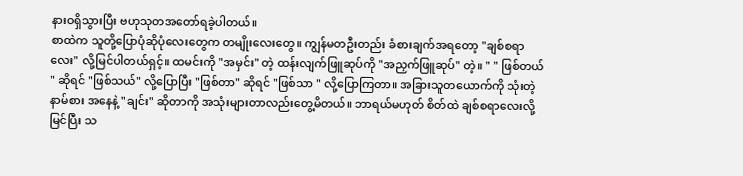နားဝရှိသွားပြီး ဗဟုသုတအတော်ရခဲ့ပါတယ်။
စာထဲက သူတို့ပြောပုံဆိုပုံလေးတွေက တမျိုးလေးတွေ။ ကျွန်မတဦးတည်း ခံစားချက်အရတော့ "ချစ်စရာလေး" လို့မြင်ပါတယ်ရှင့်။ ထမင်းကို "အမှင်း" တဲ့ ထန်းလျက်ဖြူဆုပ်ကို "အညှက်ဖြူဆုပ်" တဲ့။ " " ဖြစ်တယ် " ဆိုရင် "ဖြစ်သယ်" လို့ပြောပြီး "ဖြစ်တာ" ဆိုရင် "ဖြစ်သာ " လို့ပြောကြတာ။ အခြားသူတယောက်ကို သုံးတဲ့ နာမ်စား အနေနဲ့ "ချင်း" ဆိုတာကို အသုံးများတာလည်းတွေ့မိတယ်။ ဘာရယ်မဟုတ် စိတ်ထဲ ချစ်စရာလေးလို့ မြင်ပြီး သ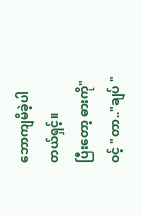ဘောကျမိခဲ့ပါတယ်ရှင့်။
ပြီးတော့ ဓားကို" ဝင့် "တာ.."ချပ် "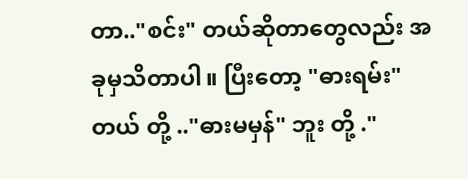တာ.."စင်း" တယ်ဆိုတာတွေလည်း အခုမှသိတာပါ။ ပြီးတော့ "ဓားရမ်း" တယ် တို့ .."ဓားမမှန်" ဘူး တို့ ."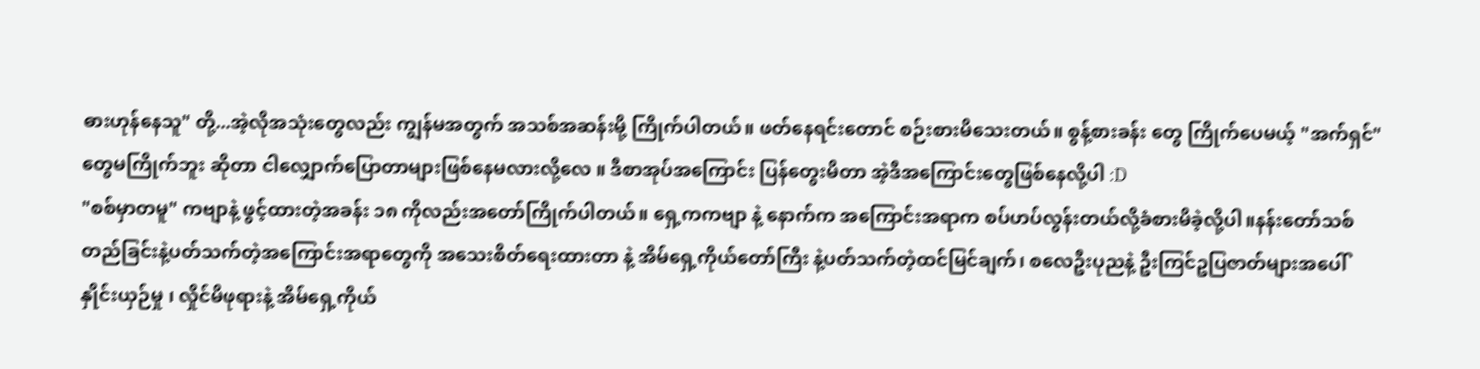ဓားဟုန်နေသူ" တို့...အဲ့လိုအသုံးတွေလည်း ကျွန်မအတွက် အသစ်အဆန်းမို့ ကြိုက်ပါတယ်။ ဖတ်နေရင်းတောင် စဉ်းစားမိသေးတယ်။ စွန့်စားခန်း တွေ ကြိုက်ပေမယ့် "အက်ရှင်" တွေမကြိုက်ဘူး ဆိုတာ ငါလျှောက်ပြောတာများဖြစ်နေမလားလို့လေ ။ ဒီစာအုပ်အကြောင်း ပြန်တွေးမိတာ အဲ့ဒီအကြောင်းတွေဖြစ်နေလို့ပါ :D
"စစ်မှာတမူ" ကဗျာနဲ့ ဖွင့်ထားတဲ့အခန်း ၁၈ ကိုလည်းအတော်ကြိုက်ပါတယ်။ ရှေ့ကကဗျာ နဲ့ နောက်က အကြောင်းအရာက စပ်ဟပ်လွန်းတယ်လို့ခံစားမိခဲ့လို့ပါ။နန်းတော်သစ်တည်ခြင်းနဲ့ပတ်သက်တဲ့အကြောင်းအရာတွေကို အသေးစိတ်ရေးထားတာ နဲ့ အိမ်ရှေ့ကိုယ်တော်ကြီး နဲ့ပတ်သက်တဲ့ထင်မြင်ချက်၊ စလေဦးပုညနဲ့ ဦးကြင်ဥပြဇာတ်များအပေါ်နှိုင်းယှဉ်မှု ၊ လှိုင်မိဖုရားနဲ့ အိမ်ရှေ့ကိုယ်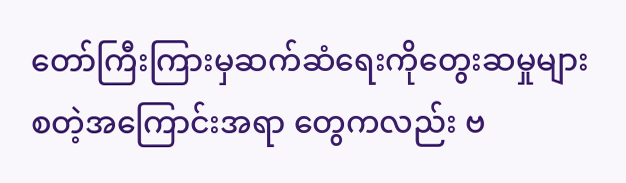တော်ကြီးကြားမှဆက်ဆံရေးကိုတွေးဆမှုများ စတဲ့အကြောင်းအရာ တွေကလည်း ဗ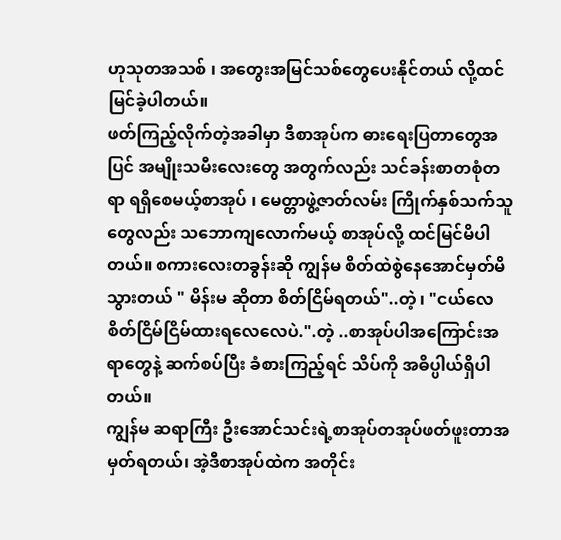ဟုသုတအသစ် ၊ အတွေးအမြင်သစ်တွေပေးနိုင်တယ် လို့ထင်မြင်ခဲ့ပါတယ်။
ဖတ်ကြည့်လိုက်တဲ့အခါမှာ ဒီစာအုပ်က ဓားရေးပြတာတွေအပြင် အမျိုးသမီးလေးတွေ အတွက်လည်း သင်ခန်းစာတစုံတရာ ရရှိစေမယ့်စာအုပ် ၊ မေတ္တာဖွဲ့ဇာတ်လမ်း ကြိုက်နှစ်သက်သူတွေလည်း သဘောကျလောက်မယ့် စာအုပ်လို့ ထင်မြင်မိပါတယ်။ စကားလေးတခွန်းဆို ကျွန်မ စိတ်ထဲစွဲနေအောင်မှတ်မိသွားတယ် " မိန်းမ ဆိုတာ စိတ်ငြိမ်ရတယ်"..တဲ့ ၊ "ငယ်လေ စိတ်ငြိမ်ငြိမ်ထားရလေလေပဲ.".တဲ့ ..စာအုပ်ပါအကြောင်းအရာတွေနဲ့ ဆက်စပ်ပြီး ခံစားကြည့်ရင် သိပ်ကို အဓိပ္ပါယ်ရှိပါတယ်။
ကျွန်မ ဆရာကြီး ဦးအောင်သင်းရဲ့စာအုပ်တအုပ်ဖတ်ဖူးတာအမှတ်ရတယ်၊ အဲ့ဒီစာအုပ်ထဲက အတိုင်း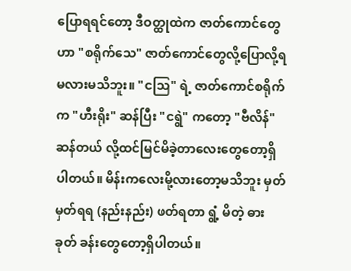ပြောရရင်တော့ ဒီဝတ္ထုထဲက ဇာတ်ကောင်တွေဟာ "စရိုက်သေ" ဇာတ်ကောင်တွေလို့ပြောလို့ရမလားမသိဘူး။ "ငဩ" ရဲ့ ဇာတ်ကောင်စရိုက်က "ဟီးရိုး" ဆန်ပြီး "ငရွဲ" ကတော့ "ဗီလိန်" ဆန်တယ် လို့ထင်မြင်မိခဲ့တာလေးတွေတော့ရှိပါတယ်။ မိန်းကလေးမို့လားတော့မသိဘူး မှတ်မှတ်ရရ (နည်းနည်း) ဖတ်ရတာ ရွံ့ မိတဲ့ ဓားခုတ် ခန်းတွေတော့ရှိပါတယ်။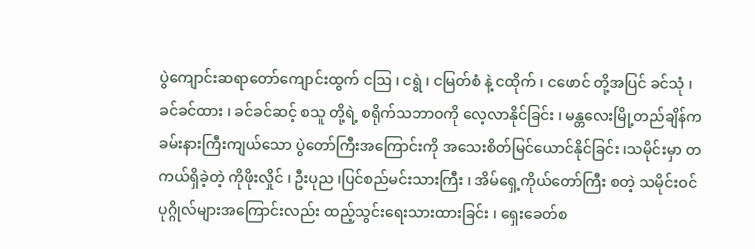ပွဲကျောင်းဆရာတော်ကျောင်းထွက် ငဩ ၊ ငရွဲ ၊ ငမြတ်စံ နဲ့ ငထိုက် ၊ ငဖောင် တို့အပြင် ခင်သုံ ၊ ခင်ခင်ထား ၊ ခင်ခင်ဆင့် စသူ တို့ရဲ့ စရိုက်သဘာဝကို လေ့လာနိုင်ခြင်း ၊ မန္တလေးမြို့တည်ချိန်က ခမ်းနားကြီးကျယ်သော ပွဲတော်ကြီးအကြောင်းကို အသေးစိတ်မြင်ယောင်နိုင်ခြင်း ၊သမိုင်းမှာ တကယ်ရှိခဲ့တဲ့ ကိုဖိုးလှိုင် ၊ ဦးပုည ၊ပြင်စည်မင်းသားကြီး ၊ အိမ်ရှေ့ကိုယ်တော်ကြီး စတဲ့ သမိုင်းဝင်ပုဂ္ဂိုလ်များအကြောင်းလည်း ထည့်သွင်းရေးသားထားခြင်း ၊ ရှေးခေတ်စ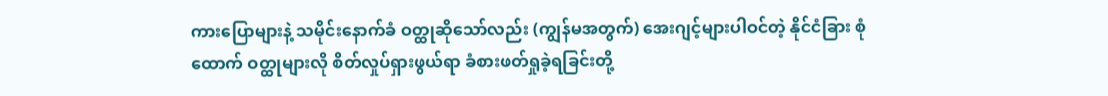ကားပြောများနဲ့ သမိုင်းနောက်ခံ ဝတ္ထုဆိုသော်လည်း (ကျွန်မအတွက်) အေးဂျင့်များပါဝင်တဲ့ နိုင်ငံခြား စုံထောက် ဝတ္ထုများလို စိတ်လှုပ်ရှားဖွယ်ရာ ခံစားဖတ်ရှုခဲ့ရခြင်းတို့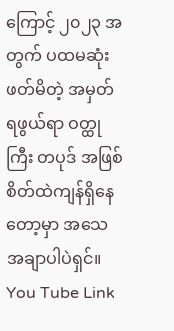ကြောင့် ၂၀၂၃ အတွက် ပထမဆုံးဖတ်မိတဲ့ အမှတ်ရဖွယ်ရာ ဝတ္ထုကြီး တပုဒ် အဖြစ် စိတ်ထဲကျန်ရှိနေတော့မှာ အသေအချာပါပဲရှင်။
You Tube Link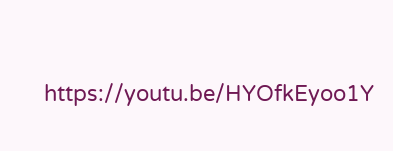https://youtu.be/HYOfkEyoo1Y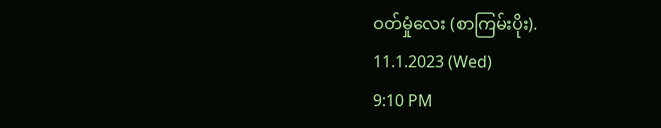ဝတ်မှုံလေး (စာကြမ်းပိုး).
11.1.2023 (Wed)
9:10 PM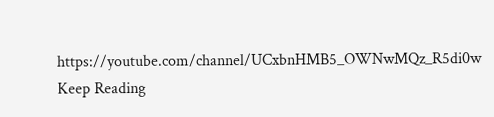https://youtube.com/channel/UCxbnHMB5_OWNwMQz_R5di0w
Keep Reading